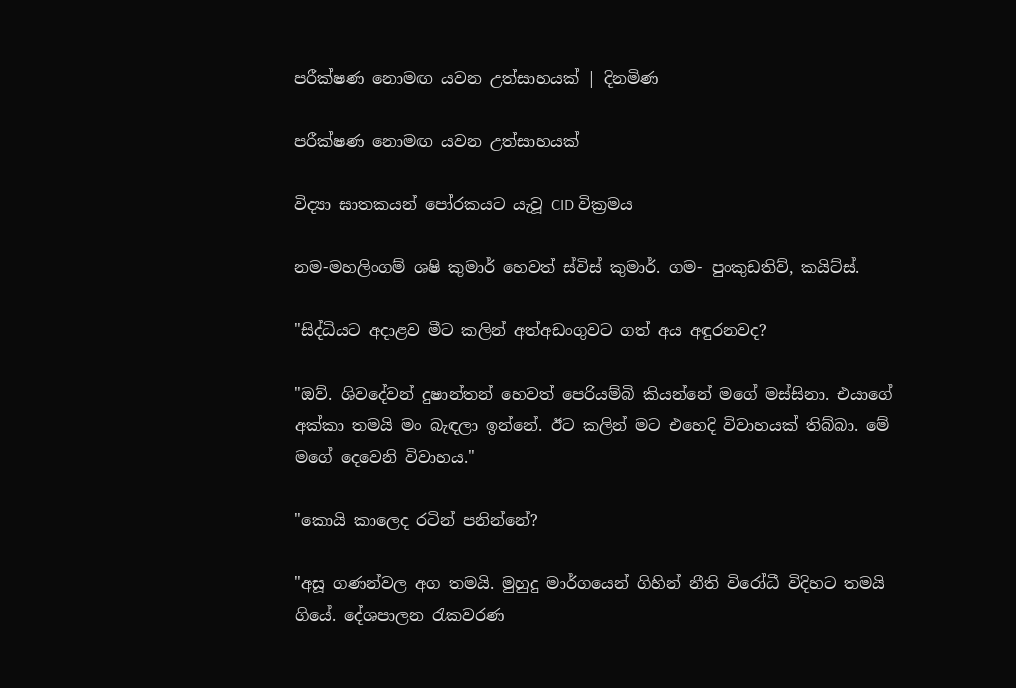පරීක්ෂණ නොමඟ යවන උත්සාහයක් | දිනමිණ

පරීක්ෂණ නොමඟ යවන උත්සාහයක්

විද්‍යා ඝාතකයන් පෝරකයට යැවූ CID වික්‍රමය

නම-මහලිංගම් ශෂි කුමාර් හෙවත් ස්විස් කුමාර්. ගම- පුංකුඩතිව්, කයිට්ස්.

"සිද්ධියට අදාළව මීට කලින් අත්අඩංගුවට ගත් අය අඳුරනවද?

"ඔව්. ශිවදේවන් දුෂාන්තන් හෙවත් පෙරියම්බි කියන්නේ මගේ මස්සිනා. එයාගේ අක්කා තමයි මං බැඳලා ඉන්නේ. ඊට කලින් මට එහෙදි විවාහයක් තිබ්බා. මේ මගේ දෙවෙනි විවාහය."

"කොයි කාලෙද රටින් පනින්නේ?

"අසූ ගණන්වල අග තමයි. මුහුදු මාර්ගයෙන් ගිහින් නීති විරෝධී විදිහට තමයි ගියේ. දේශපාලන රැකවරණ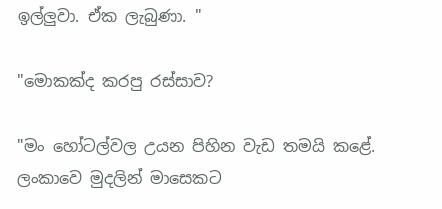ඉල්ලුවා. ඒක ලැබුණා. "

"මොකක්ද කරපු රස්සාව?

"මං හෝටල්වල උයන පිහින වැඩ තමයි කළේ. ලංකාවෙ මුදලින් මාසෙකට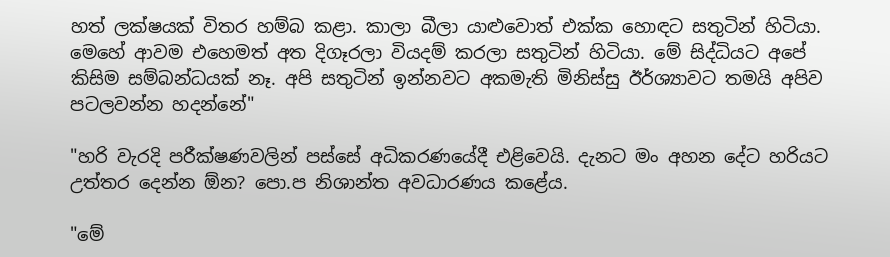හත් ලක්ෂයක් විතර හම්බ කළා. කාලා බීලා යාළුවොත් එක්ක හොඳට සතුටින් හිටියා. මෙහේ ආවම එහෙමත් අත දිගෑරලා වියදම් කරලා සතුටින් හිටියා. මේ සිද්ධියට අපේ කිසිම සම්බන්ධයක් නෑ. අපි සතුටින් ඉන්නවට අකමැති මිනිස්සු ඊර්ශ්‍යාවට තමයි අපිව පටලවන්න හදන්නේ"

"හරි වැරදි පරීක්ෂණවලින් පස්සේ අධිකරණයේදී එළිවෙයි. දැනට මං අහන දේට හරියට උත්තර දෙන්න ඕන? පො.ප නිශාන්ත අවධාරණය කළේය.

"මේ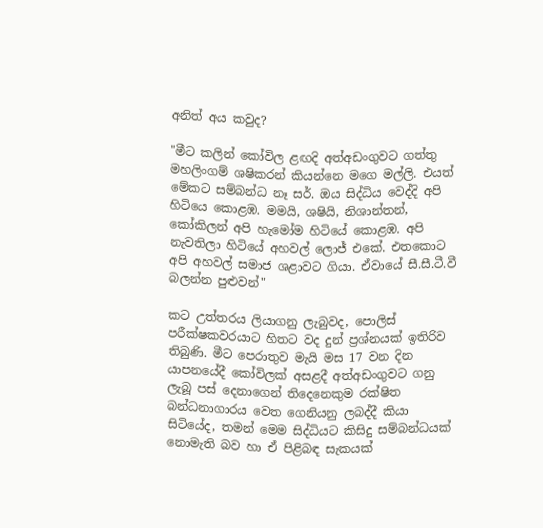අනිත් අය කවුද?

"මීට කලින් කෝවිල ළඟදි අත්අඩංගුවට ගත්තු මහලිංගම් ශෂිකරන් කියන්නෙ මගෙ මල්ලි. එයත් මේකට සම්බන්ධ නෑ සර්. ඔය සිද්ධිය වෙද්දි අපි හිටියෙ කොළඹ. මමයි, ශෂියි, නිශාන්තන්, කෝකිලන් අපි හැමෝම හිටියේ කොළඹ. අපි නැවතිලා හිටියේ අහවල් ලොජ් එකේ. එතකොට අපි අහවල් සමාජ ශළාවට ගියා. ඒවායේ සී.සී.ටී.වී බලන්න පුළුවන්"

කට උත්තරය ලියාගනු ලැබුවද, පොලිස් පරීක්ෂකවරයාට හිතට වද දුන් ප්‍රශ්නයක් ඉතිරිව තිබුණි. මීට පෙරාතුව මැයි මස 17 වන දින යාපනයේදී කෝවිලක් අසළදී අත්අඩංගුවට ගනු ලැබූ පස් දෙනාගෙන් තිදෙනෙකුම රක්ෂිත බන්ධනාගාරය වෙත ගෙනියනු ලබද්දී කියා සිටියේද, තමන් මෙම සිද්ධියට කිසිදු සම්බන්ධයක් නොමැති බව හා ඒ පිළිබඳ සැකයක්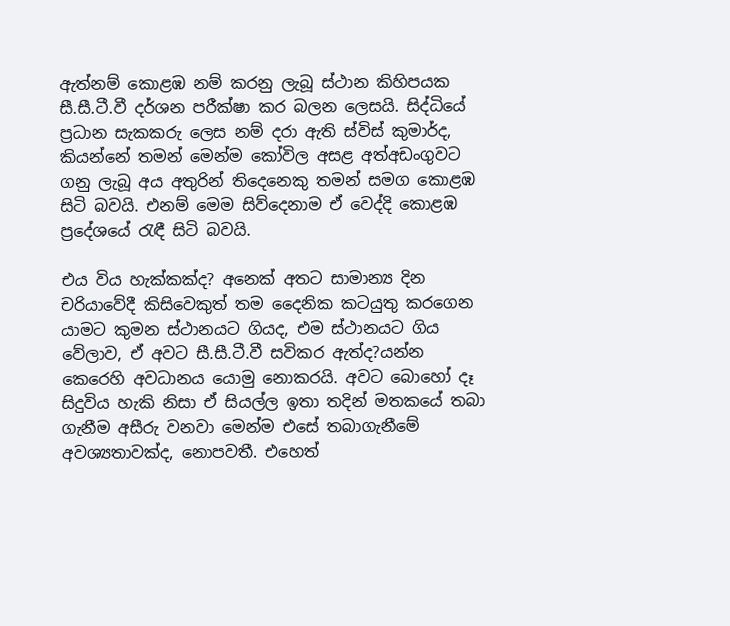ඇත්නම් කොළඹ නම් කරනු ලැබූ ස්ථාන කිහිපයක සී.සී.ටී.වී දර්ශන පරීක්ෂා කර බලන ලෙසයි. සිද්ධියේ ප්‍රධාන සැකකරු ලෙස නම් දරා ඇති ස්විස් කුමාර්ද, කියන්නේ තමන් මෙන්ම කෝවිල අසළ අත්අඩංගුවට ගනු ලැබූ අය අතුරින් තිදෙනෙකු තමන් සමග කොළඹ සිටි බවයි. එනම් මෙම සිව්දෙනාම ඒ වෙද්දි කොළඹ ප්‍රදේශයේ රැඳී සිටි බවයි.

එය විය හැක්කක්ද? අනෙක් අතට සාමාන්‍ය දින චරියාවේදී කිසිවෙකුත් තම දෛනික කටයුතු කරගෙන යාමට කුමන ස්ථානයට ගියද, එම ස්ථානයට ගිය වේලාව, ඒ අවට සී.සී.ටී.වී සවිකර ඇත්ද?යන්න කෙරෙහි අවධානය යොමු නොකරයි. අවට බොහෝ දෑ සිදුවිය හැකි නිසා ඒ සියල්ල ඉතා තදින් මතක‍යේ තබා ගැනීම අසීරු වනවා මෙන්ම එසේ තබාගැනීමේ අවශ්‍යතාවක්ද, නොපවතී. එහෙත්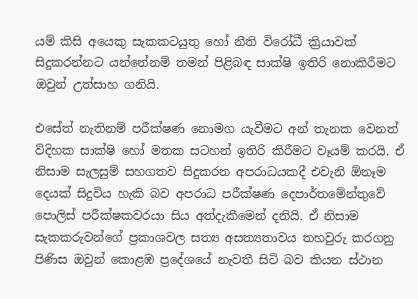යම් කිසි අයෙකු සැකකටයුතු හෝ නීති විරෝධී ක්‍රියාවක් සිදුකරන්නට යන්නේනම් තමන් පිළිබඳ සාක්ෂි ඉතිරි නොකිරීමට ඔවුන් උත්සාහ ගනියි.

එසේත් නැතිනම් පරීක්ෂණ නොමග යැවීමට අන් තැනක වෙනත් විදිහක සාක්ෂි හෝ මතක සටහන් ඉතිරි කිරීමට වෑයම් කරයි. ඒ නිසාම සැලසුම් සහගතව සිදුකරන අපරාධයකදී එවැනි ඕනෑම දෙයක් සිදුවිය හැකි බව ‍අපරාධ පරීක්ෂණ දෙපාර්තමේන්තුවේ පොලිස් පරීක්ෂකවරයා සිය අත්දැකීමෙන් දනියි. ඒ නිසාම සැකකරුවන්ගේ ප්‍රකාශවල සත්‍ය අසත්‍යතාවය තහවුරු කරගනු පිණිස ඔවුන් කොළඹ ප්‍රදේශයේ නැවතී සිටි බව කියන ස්ථාන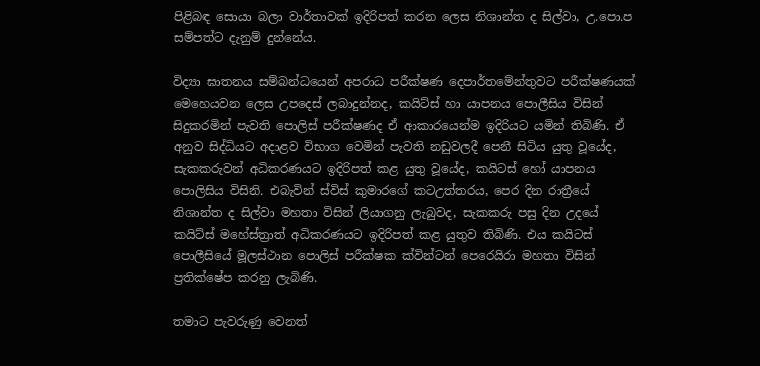පිළිබඳ සොයා බලා වාර්තාවක් ඉදිරිපත් කරන ලෙස නිශාන්ත ද සිල්වා, උ.පො.ප සම්පත්ට දැනුම් දුන්නේය.

විද්‍යා ඝාතනය සම්බන්ධයෙන් අපරාධ පරීක්ෂණ දෙපාර්තමේන්තුවට පරීක්ෂණයක් මෙහෙයවන ලෙස උපදෙස් ලබාදුන්නද, කයිට්ස් හා යාපනය පොලීසිය විසින් සිදුකරමින් පැවති පොලිස් පරීක්ෂණද ඒ ආකාරයෙන්ම ඉදිරියට යමින් තිබිණි. ඒ අනුව සිද්ධියට අදාළව විභාග වෙමින් පැවති නඩුවලදී පෙනී සිටිය යුතු වූයේද, සැකකරුවන් අධිකරණයට ඉදිරිපත් කළ යුතු වූයේද, කයිටස් හෝ යාපනය පොලිසිය විසිනි. එබැවින් ස්විස් කුමාර‍ගේ කටඋත්තරය, පෙර දින රාත්‍රීයේ නිශාන්ත ද සිල්වා මහතා විසින් ලියාගනු ලැබුවද, සැකකරු පසු දින උදයේ කයිට්ස් මහේස්ත්‍රාත් අධිකරණයට ඉදිරිපත් කළ යුතුව තිබිණි. එය කයිටස් පොලීසියේ මූලස්ථාන පොලිස් පරීක්ෂක ක්වින්ටන් පෙරෙයිරා මහතා විසින් ප්‍රතික්ෂේප කරනු ලැබිණි.

තමාට පැවරුණු වෙනත්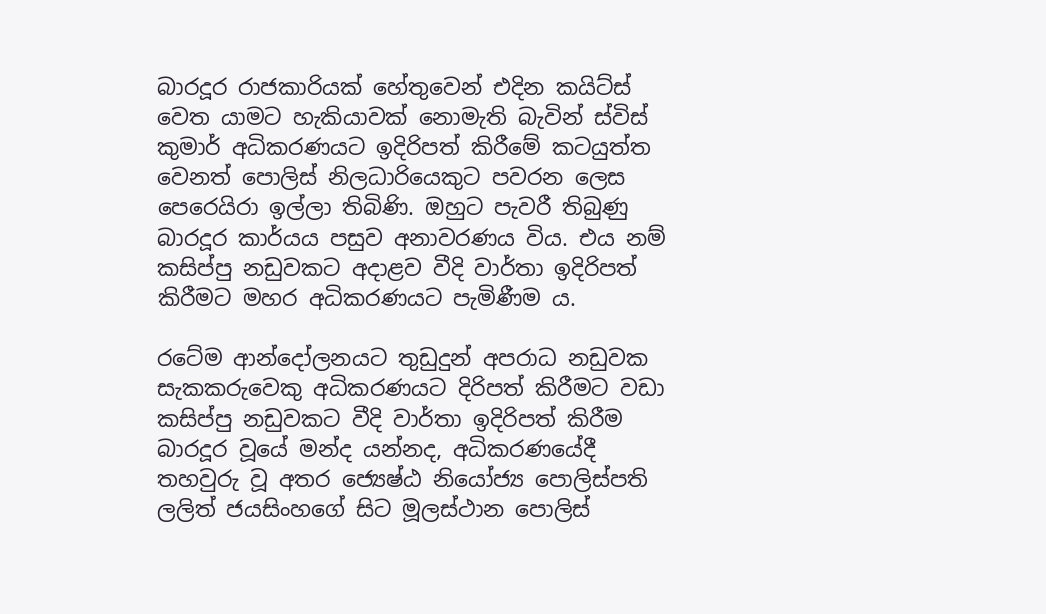බාරදූර රාජකාරියක් හේතුවෙන් එදින කයිට්ස් වෙත යාමට හැකියාවක් නොමැති බැවින් ස්විස් කුමාර් අධිකරණයට ඉදිරිපත් කිරීමේ කටයුත්ත වෙනත් පොලිස් නිලධාරියෙකුට පවරන ලෙස පෙරෙයිරා ඉල්ලා තිබිණි. ඔහුට පැවරී තිබුණු බාරදූර කාර්යය පසුව අනාවරණය විය. එය නම් කසිප්පු නඩුවකට අදාළව වීදි වාර්තා ඉදිරිපත් කිරීමට මහර අධිකරණයට පැමිණීම ය.

රටේම ආන්දෝලනයට තුඩුදුන් අපරාධ නඩුවක සැකකරුවෙකු අධිකරණයට දිරිපත් කිරීමට වඩා කසිප්පු නඩුවකට වීදි වාර්තා ඉදිරිපත් කිරීම බාරදූර වූයේ මන්ද යන්නද, අධිකරණයේදී තහවුරු වූ අතර ජ්‍යෙෂ්ඨ නියෝජ්‍ය පොලිස්පති ලලිත් ජයසිංහගේ සිට මූලස්ථාන පොලිස්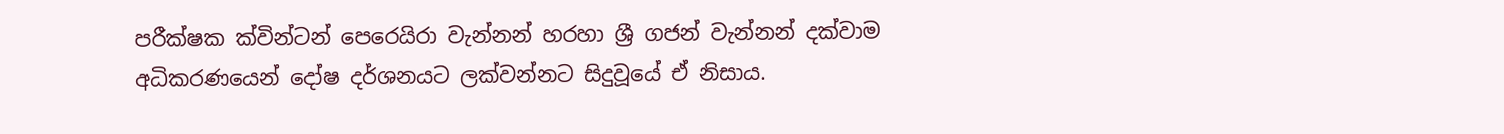පරීක්ෂක ක්වින්ටන් පෙරෙයිරා වැන්නන් හරහා ශ්‍රී ගජන් වැන්නන් දක්වාම අධිකරණයෙන් දෝෂ දර්ශනයට ලක්වන්නට සිදුවූයේ ඒ නිසාය.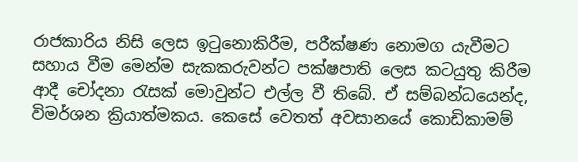රාජකාරිය නිසි ලෙස ඉටුනොකිරීම, පරීක්ෂණ නොමග යැවීමට සහාය වීම මෙන්ම සැකකරුවන්ට පක්ෂපාති ලෙස කටයුතු කිරීම ආදී චෝදනා රැසක් මොවුන්ට එල්ල වී තිබේ. ඒ සම්බන්ධයෙන්ද, විමර්ශන ක්‍රියාත්මකය. කෙසේ වෙතත් අවසානයේ කොඩිකාමම්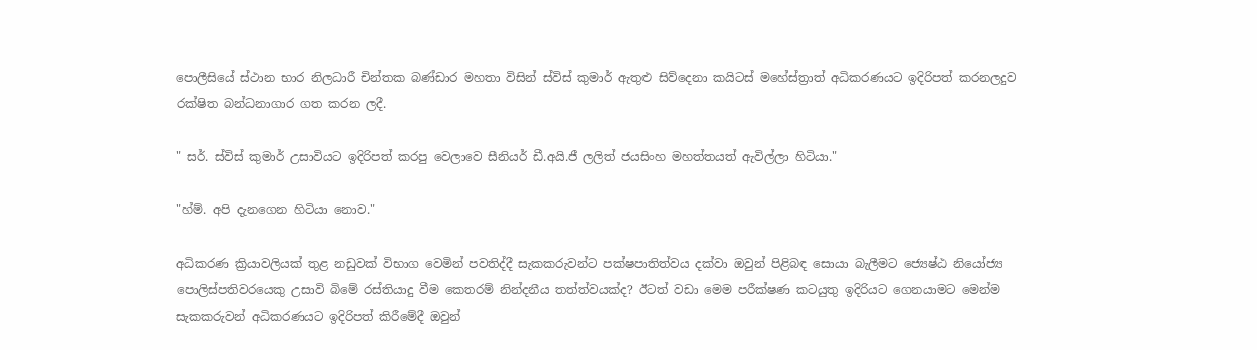පොලීසියේ ස්ථාන භාර නිලධාරී චින්තක බණ්ඩාර මහතා විසින් ස්විස් කුමාර් ඇතුළු සිව්දෙනා කයිටස් ‍මහේස්ත්‍රාත් අධිකරණයට ඉදිරිපත් කරනලදුව රක්ෂිත බන්ධනාගාර ගත කරන ලදී.

" සර්. ස්විස් කුමාර් උසාවියට ඉදිරිපත් කරපු වෙලාවෙ සීනියර් ඩී.අයි.ජී ලලිත් ජයසිංහ මහත්තයත් ඇවිල්ලා හිටියා."

"හ්ම්. අපි දැනගෙන හිටියා නොව."

අධිකරණ ක්‍රියාවලියක් තුළ නඩුවක් විභාග වෙමින් පවතිද්දී සැකකරුවන්ට පක්ෂපාතිත්වය දක්වා ඔවුන් පිළිබඳ සොයා බැලීමට ජ්‍යෙෂ්ඨ නියෝජ්‍ය පොලිස්පතිවරයෙකු උසාවි බිමේ රස්තියාදු වීම කෙතරම් නින්දනීය තත්ත්වයක්ද? ඊටත් වඩා මෙම පරීක්ෂණ කටයුතු ඉදිරියට ගෙනයාමට මෙන්ම සැකකරුවන් අධිකරණයට ඉදිරිපත් කිරීමේදී ඔවුන්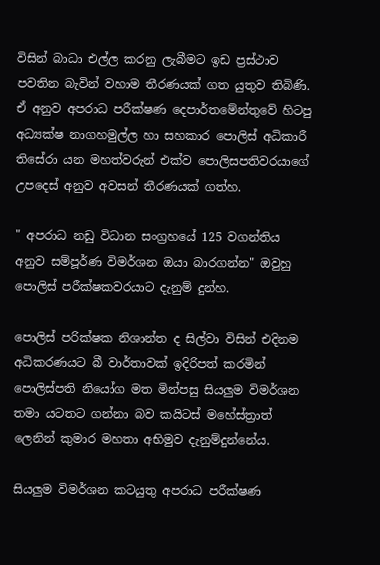විසින් බාධා එල්ල කරනු ලැබීමට ඉඩ ප්‍රස්ථාව පවතින බැවින් වහාම තීරණයක් ගත යුතුව තිබිණි. ඒ අනුව අපරාධ පරීක්ෂණ දෙපාර්තමේන්තුවේ හිටපු අධ්‍යක්ෂ නාගහමුල්ල හා සහකාර පොලිස් අධිකාරී තිසේරා යන මහත්වරුන් එක්ව පොලිසපතිවරයාගේ උපදෙස් අනුව අවසන් තීරණයක් ගත්හ.

" අපරාධ නඩු විධාන සංග්‍රහයේ 125 වගන්තිය අනුව සම්පූර්ණ විමර්ශන ඔයා බාරගන්න" ඔවුහු පොලිස් පරීක්ෂකවරයාට දැනුම් දුන්හ.

පොලිස් පරික්ෂක නිශාන්ත ද සිල්වා විසින් එදිනම අධිකරණයට බී වාර්තාවක් ඉදිරිපත් කරමින් පොලිස්පති නියෝග මත මින්පසු සියලුම විමර්ශන තමා යටතට ගන්නා බව කයිටස් මහේස්ත්‍රාත් ලෙනින් කුමාර මහතා අභිමුව දැනුම්දුන්නේය.

සියලුම විමර්ශන කටයුතු අපරාධ පරීක්ෂණ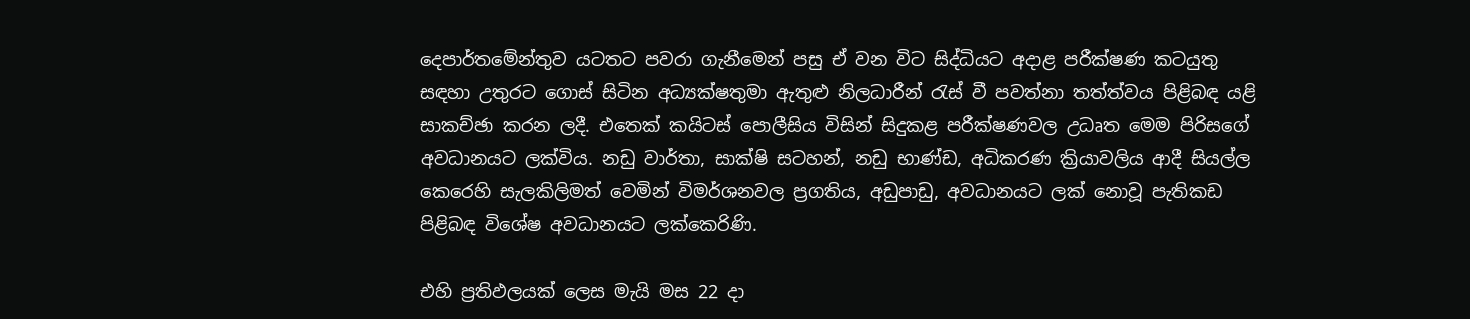දෙපාර්තමේන්තුව යටතට පවරා ගැනීමෙන් පසු ඒ වන විට සිද්ධියට අදාළ පරීක්ෂණ කටයුතු සඳහා උතුරට ගොස් සිටින අධ්‍යක්ෂතුමා ඇතුළු නිලධාරීන් රැස් වී පවත්නා තත්ත්වය පිළිබඳ යළි සාකච්ඡා කරන ලදී. එතෙක් කයිටස් පොලීසිය විසින් සිදුකළ පරීක්ෂණවල උධෘත මෙම පිරිසගේ අවධානයට ලක්විය. නඩු වාර්තා, සාක්ෂි සටහන්, නඩු භාණ්ඩ, අධිකරණ ක්‍රියාවලිය ආදී සියල්ල කෙරෙහි සැලකිලිමත් වෙමින් විමර්ශනවල ප්‍රගතිය, අඩුපාඩු, අවධානයට ලක් නොවූ පැතිකඩ පිළිබඳ විශේෂ අවධානයට ලක්කෙරිණි.

එහි ප්‍රතිඵලයක් ලෙස මැයි මස 22 දා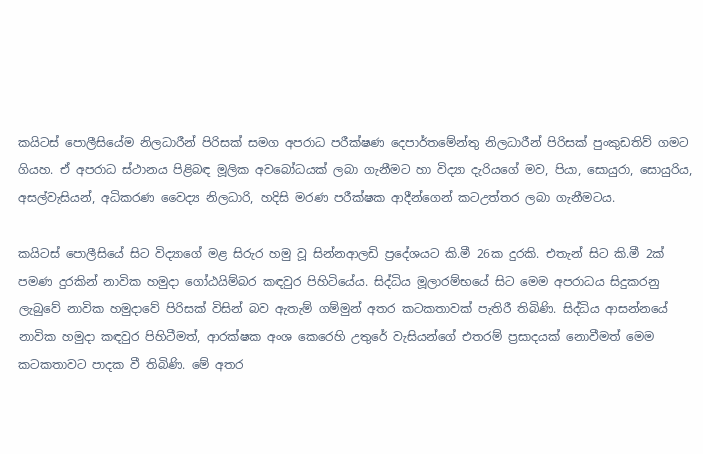කයිටස් පොලීසියේම නිලධාරීන් පිරිසක් සමග අපරාධ පරීක්ෂණ දෙපාර්තමේන්තු නිලධාරීන් පිරිසක් පුංකුඩතිව් ගමට ගියහ. ඒ අපරාධ ස්ථානය පිළිබඳ මූලික අවබෝධයක් ලබා ගැනීමට හා විද්‍යා දැරියගේ මව, පියා, සොයුරා, සොයුරිය, අසල්වැසියන්, අධිකරණ වෛද්‍ය නිලධාරි, හදිසි මරණ පරීක්ෂක ආදීන්ගෙන් කටඋත්තර ලබා ගැනීමටය.

කයිටස් පොලීසියේ සිට විද්‍යාගේ මළ සිරුර හමු වූ සින්නආලඩි ප්‍රදේශයට කි.මී 26ක දුරකි. එතැන් සිට කි.මී 2ක් පමණ දුරකින් නාවික හමුදා ගෝඨයිම්බර කඳවුර පිහිටියේය. සිද්ධිය මූලාරම්භයේ සිට මෙම අපරාධය සිදුකරනු ලැබුවේ නාවික හමුදාවේ පිරිසක් විසින් බව ඇතැම් ගම්මුන් අතර කටකතාවක් පැතිරී තිබිණි. සිද්ධිය ආසන්නයේ නාවික හමුදා කඳවුර පිහිටීමත්, ආරක්ෂක අංශ කෙරෙහි උතු‍රේ වැසියන්ගේ එතරම් ප්‍රසාදයක් නොවීමත් මෙම කටකතාවට පාදක වී තිබිණි. මේ අතර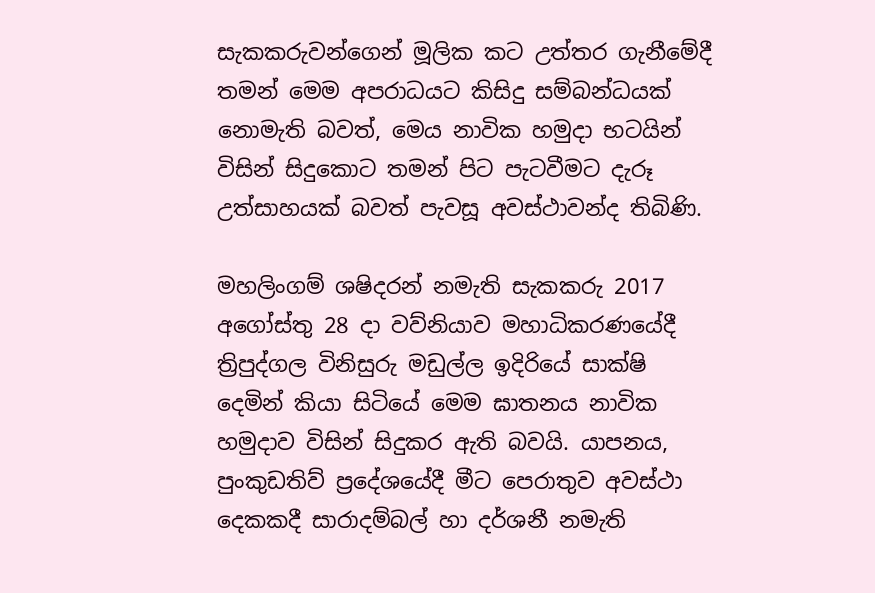සැකකරුවන්ගෙන් මූලික කට උත්තර ගැනීමේදී තමන් මෙම අපරාධයට කිසිදු සම්බන්ධයක් නොමැති බවත්, මෙය නාවික හමුදා භටයින් විසින් සිදුකොට තමන් පිට පැටවීමට දැරූ උත්සාහයක් බවත් පැවසූ අවස්ථාවන්ද තිබිණි.

මහලිංගම් ශෂිදරන් නමැති සැකකරු 2017 අගෝස්තු 28 දා වව්නියාව මහාධිකරණයේදී ත්‍රිපුද්ගල විනිසුරු මඩුල්ල ඉදිරියේ සාක්ෂි දෙමින් කියා සිටියේ මෙම ඝාතනය නාවික හමුදාව විසින් සිදුකර ඇති බවයි. යාපනය, පුංකුඩතිව් ප්‍රදේශයේදී මීට පෙරාතුව අවස්ථා දෙකකදී සාරාදම්බල් හා දර්ශනී නමැති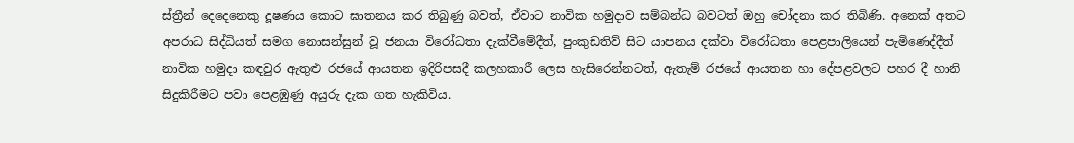ස්ත්‍රීන් දෙදෙනෙකු දූෂණය කොට ඝාතනය කර තිබුණු බවත්, ඒවාට නාවික හමුදාව සම්බන්ධ බවටත් ඔහු චෝදනා කර තිබිණි. අනෙක් අතට අපරාධ සිද්ධියත් සමග නොසන්සුන් වූ ජනයා විරෝධතා දැක්වීමේදීත්, පුංකුඩතිව් සිට යාපනය දක්වා විරෝධතා පෙළපාලියෙන් පැමිණෙද්දීත් නාවික හමුදා කඳවුර ඇතුළු රජයේ ආයතන ඉදිරිපසදී කලහකාරී ලෙස හැසිරෙන්නටත්, ඇතැම් රජයේ ආයතන හා දේපළවලට පහර දී හානි සිදුකිරීමට පවා පෙළඹුණු අයුරු දැක ගත හැකිවිය.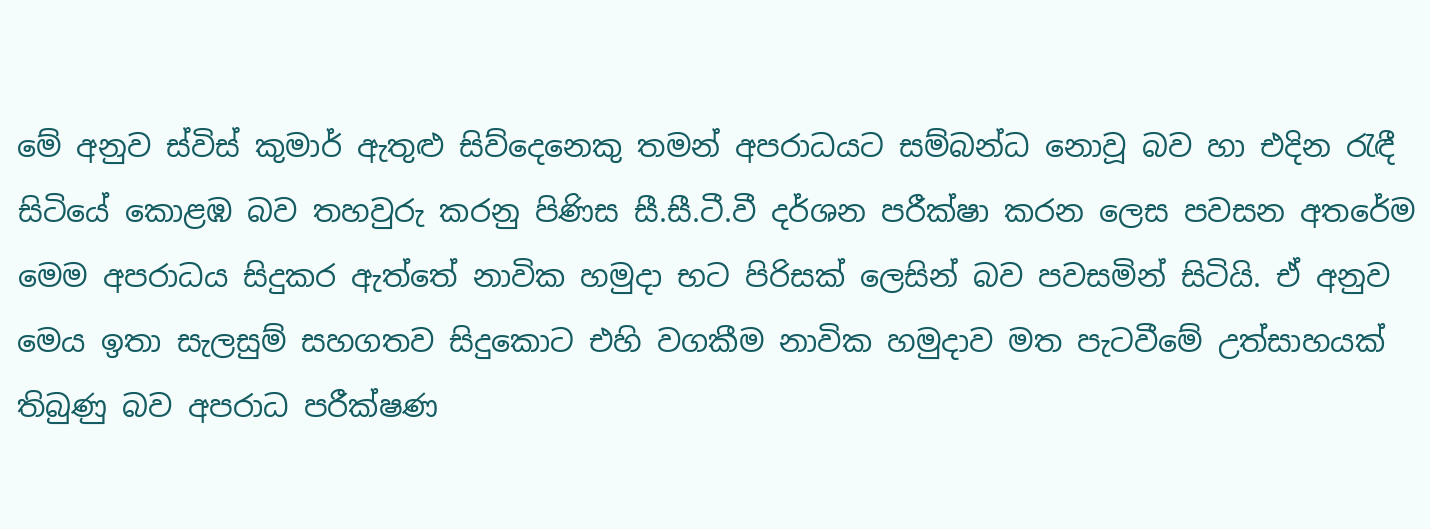මේ අනුව ස්විස් කුමාර් ඇතුළු සිව්දෙනෙකු තමන් අපරාධයට සම්බන්ධ නොවූ බව හා එදින රැඳී සිටියේ කොළඹ බව තහවුරු කරනු පිණිස සී.සී.ටී.වී දර්ශන පරීක්ෂා කරන ලෙස පවසන අතරේම මෙම අපරාධය සිදුකර ඇත්තේ නාවික හමුදා භට පිරිසක් ලෙසින් බව පවසමින් සිටියි. ඒ අනුව මෙය ඉතා සැලසුම් සහගතව සිදුකොට එහි වගකීම නාවික හමුදාව මත පැටවීමේ උත්සාහයක් තිබුණු බව අපරාධ පරීක්ෂණ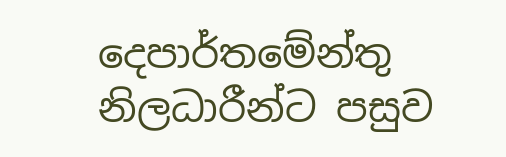දෙපාර්තමේන්තු නිලධාරීන්ට පසුව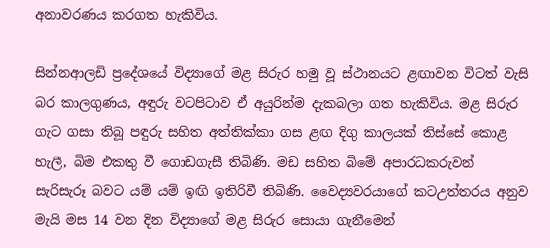අනාවරණය කරගත හැකිවිය.

සින්නආලඩි ප්‍රදේශයේ විද්‍යාගේ මළ සිරුර හමු වූ ස්ථානයට ළඟාවන විටත් වැසි බර කාලගුණය, අඳුරු වටපිටාව ඒ අයුරින්ම දැකබලා ගත හැකිවිය. මළ සිරුර ගැට ගසා තිබූ පඳුරු සහිත අත්තික්කා ගස ළඟ දිගු කාලයක් තිස්සේ කොළ හැලී, බිම එකතු වී ගොඩගැසී තිබිණි. මඩ සහිත බිමේ අපාරධකරුවන් සැරිසැරූ බවට යම් යම් ඉඟි ඉතිරිවී තිබිණි. වෛද්‍යවරයාගේ කටඋත්තරය අනුව මැයි මස 14 වන දින විද්‍යාගේ මළ සිරුර සොයා ගැනීමෙන්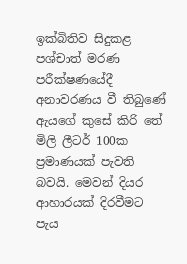ඉක්බිතිව සිදුකළ පශ්චාත් මරණ පරීක්ෂණයේදී අනාවරණය වී තිබුණේ ඇයගේ කුසේ කිරි තේ මිලි ලීටර් 100ක ප්‍රමාණයක් පැවති බවයි. මෙවන් දියර ආහාරයක් දිරවීමට පැය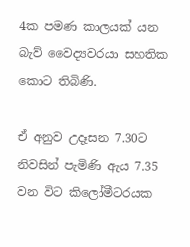4ක පමණ කාලයක් යන බැව් වෛද්‍යවරයා සහතික කොට තිබිණි.

ඒ අනුව උදෑසන 7.30ට නිවසින් පැමිණි ඇය 7.35 වන විට කිලෝමීටරයක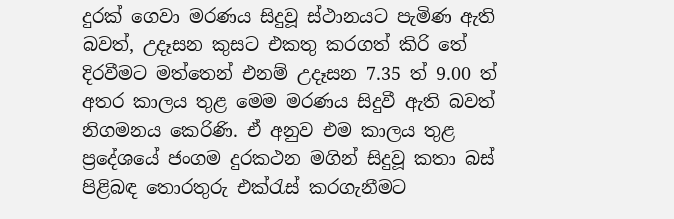දුරක් ගෙවා මරණය සිදුවූ ස්ථානයට පැමිණ ඇති බවත්, උදෑසන කුසට එකතු කරගත් කිරි තේ දිරවීමට මත්තෙන් එනම් උදෑසන 7.35 ත් 9.00 ත් අතර කාලය තුළ මෙම මරණය සිදුවී ඇති බවත් නිගමනය කෙරිණි. ඒ අනුව එම කාලය තුළ ප්‍රදේශයේ ජංගම දුරකථන මගින් සිදුවූ කතා බස් පිළිබඳ තොරතුරු එක්රැස් කරගැනීමට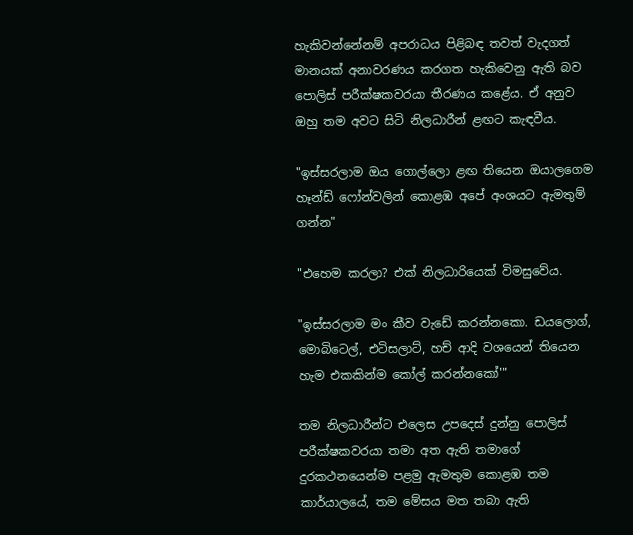හැකිවන්නේනම් අපරාධය පිළිබඳ තවත් වැදගත් මානයක් අනාවරණය කරගත හැකිවෙනු ඇති බව පොලිස් පරීක්ෂකවරයා තීරණය කළේය. ඒ අනුව ඔහු තම අවට සිටි නිලධාරීන් ළඟට කැඳවීය.

"ඉස්සරලාම ඔය ගොල්ලො ළඟ තියෙන ඔයාලගෙම හෑන්ඩ් ෆෝන්වලින් කොළඹ අපේ අංශයට ඇමතුම් ගන්න"

"එහෙම කරලා? එක් නිලධාරියෙක් විමසුවේය.

"ඉස්සරලාම මං කීව වැඩේ කරන්නකො. ඩයලොග්, මොබිටෙල්, එටිසලාට්, හච් ආදි වශයෙන් තියෙන හැම එකකින්ම කෝල් කරන්නකෝ'"

තම නිලධාරීන්ට එලෙස උපදෙස් දුන්නු පොලිස් පරීක්ෂකවරයා තමා අත ඇති තමාගේ දුරකථනයෙන්ම පළමු ඇමතුම කොළඹ තම කාර්යාලයේ, තම මේසය මත තබා ඇති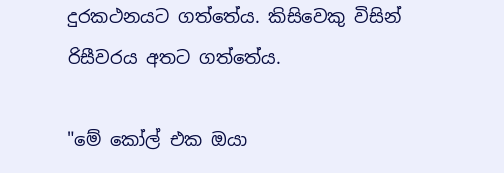දුරකථනයට ගත්තේය. කිසිවෙකු විසින් රිසීවරය අතට ගත්තේය.

"මේ කෝල් එක ඔයා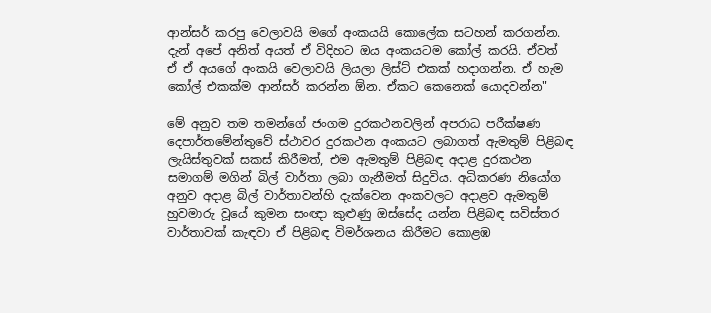ආන්සර් කරපු වෙලාවයි මගේ අංකයයි කොලේක සටහන් කරගන්න. දැන් අපේ අනිත් අයත් ඒ විදිහට ඔය අංකයටම කෝල් කරයි. ඒවත් ඒ ඒ අයගේ අංකයි වෙලාවයි ලියලා ලිස්ට් එකක් හදාගන්න. ඒ හැම‍ කෝල් එකක්ම ආන්සර් කරන්න ඕන. ඒකට කෙනෙක් යොදවන්න"

මේ අනුව තම තමන්ගේ ජංගම දුරකථනවලින් අපරාධ පරීක්ෂණ දෙපාර්තමේන්තුවේ ස්ථාවර දුරකථන අංකයට ලබාගත් ඇමතුම් පිළිබඳ ලැයිස්තුවක් සකස් කිරීමත්, එම ඇමතුම් පිළිබඳ අදාළ දුරකථන සමාගම් මගින් බිල් වාර්තා ලබා ගැනීමත් සිදුවිය. අධිකරණ නියෝග අනුව අදාළ බිල් වාර්තාවන්හි දැක්වෙන අංකවලට අදාළව ඇමතුම් හුවමාරු වූයේ කුමන සංඥා කුළුණු ඔස්සේද යන්න පිළිබඳ සවිස්තර වාර්තාවක් කැඳවා ඒ පිළිබඳ විමර්ශනය කිරීමට කොළඹ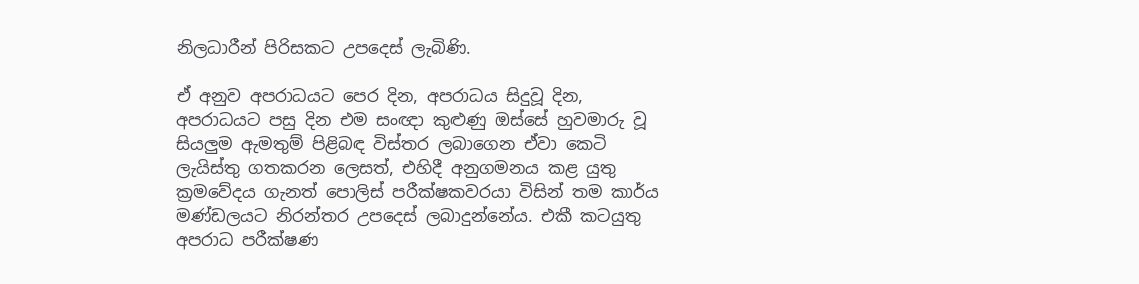නිලධාරීන් පිරිසකට උපදෙස් ලැබිණි.

ඒ අනුව අපරාධයට පෙර දින, අපරාධය සිදුවූ දින, අපරාධයට පසු දින එම සංඥා කුළුණු ඔස්සේ හුවමාරු වූ සියලුම ඇමතුම් පිළිබඳ විස්තර ලබාගෙන ඒවා කෙටි ලැයිස්තු ගතකරන ලෙසත්, එහිදී අනුගමනය කළ යුතු ක්‍රමවේදය ගැනත් පොලිස් පරීක්ෂකවරයා විසින් තම කාර්ය මණ්ඩලයට නිරන්තර උපදෙස් ලබා‍දුන්නේය. එකී කටයුතු අපරාධ පරීක්ෂණ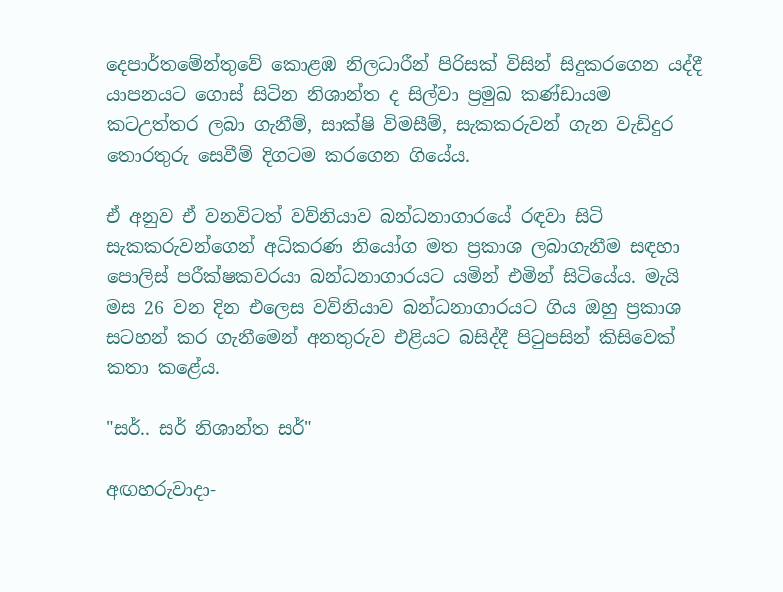දෙපාර්තමේන්තුවේ කොළඹ නිලධාරීන් පිරිසක් විසින් සිදුකරගෙන යද්දී යාපනයට ගොස් සිටින නිශාන්ත ද සිල්වා ප්‍රමුඛ කණ්ඩායම කටඋත්තර ලබා ගැනීම්, සාක්ෂි විමසීම්, සැකකරුවන් ගැන වැඩිදුර තොරතුරු සෙවීම් දිගටම කරගෙන ගියේය.

ඒ අනුව ඒ වනවිටත් වව්නියාව බන්ධනාගාරයේ රඳවා සිටි සැකකරුවන්ගෙන් අධිකරණ නියෝග මත ප්‍රකාශ ලබාගැනීම සඳහා පොලිස් පරීක්ෂකවරයා බන්ධනාගාරයට යමින් එමින් සිටියේය. මැයි මස 26 වන දින එලෙස වව්නියාව බන්ධනාගාරයට ගිය ඔහු ප්‍රකාශ සටහන් කර ගැනීමෙන් අනතුරුව එළියට බසිද්දී පිටුපසින් කිසිවෙක් කතා කළේය.

"සර්.. සර් නිශාන්ත සර්"

අඟහරුවාදා-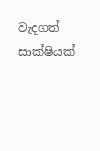වැදගත් සාක්ෂියක්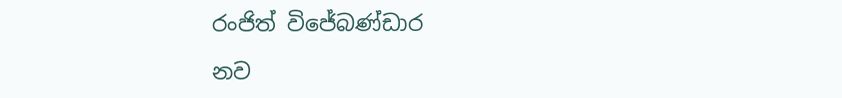රංජිත් විජේබණ්ඩාර

නව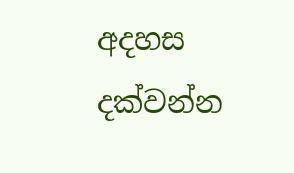අදහස දක්වන්න